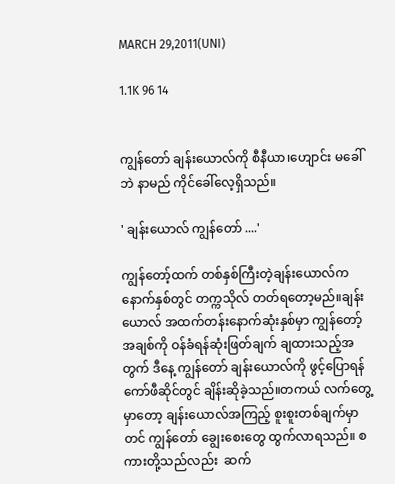MARCH 29,2011(UNI)

1.1K 96 14


ကျွန်တော် ချန်းယောလ်ကို စီနီယာ၊ဟျောင်း မခေါ်ဘဲ နာမည် ကိုင်ခေါ်လေ့ရှိသည်။

' ချန်းယောလ် ကျွန်တော် ....'

ကျွန်တော့်ထက် တစ်နှစ်ကြီးတဲ့ချန်းယောလ်ကနောက်နှစ်တွင် တက္ကသိုလ် တတ်ရတော့မည်။ချန်းယောလ် ‌အထက်တန်းနောက်ဆုံးနှစ်မှာ ကျွန်တော့်အချစ်ကို ဝန်ခံရန်ဆုံးဖြတ်ချက် ချထားသည့်အတွက် ဒီနေ့ ကျွန်တော် ချန်းယောလ်ကို ဖွင့်ပြောရန်ကော်ဖီဆိုင်တွင် ချိန်းဆိုခဲ့သည်။တကယ် လက်တွေ့မှာတော့ ချန်းယောလ်အကြည့် စူးစူးတစ်ချက်မှာတင် ကျွန်တော် ချွေး‌စေးတွေ ထွက်လာရသည်။ စကားတို့သည်လည်း  ဆက်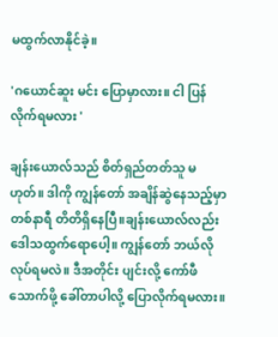မထွက်လာနိုင်ခဲ့။

'ဂယောင်ဆူး မင်း ပြောမှာလား။ ငါ ပြန်လိုက်ရမလား '

ချန်းယောလ်သည် စိတ်ရှည်တတ်သူ မဟုတ်။ ဒါကို ကျွန်တော် အချိန်ဆွဲနေသည့်မှာ တစ်နာရီ တိတိရှိ‌နေပြီ။ချန်းယောလ်လည်း ဒေါသထွက်ရောပေါ့။ ကျွန်တော် ဘယ်လိုလုပ်ရမလဲ။ ဒီအတိုင်း ပျင်းလို့ ကော်ဖီ သောက်ဖို့ ခေါ်တာပါလို့ ပြောလိုက်ရမလား။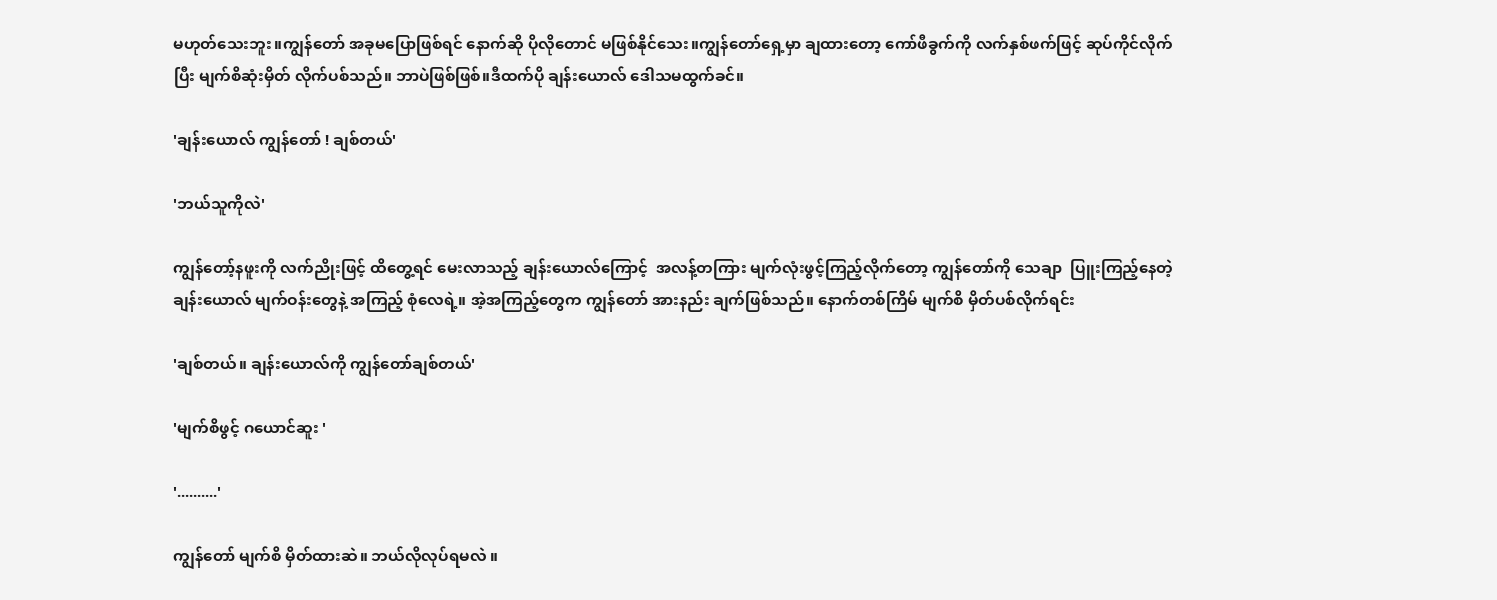မဟုတ်‌သေးဘူး။ကျွန်တော် အခုမပြောဖြစ်ရင် နောက်ဆို ပိုလိုတောင် မဖြစ်နိုင်သေး။ကျွန်တော်ရှေ့မှာ ချ‌ထားတော့ ကော်ဖီခွက်ကို လက်နှစ်ဖက်ဖြင့် ဆုပ်ကိုင်လိုက်ပြီး မျက်စိဆုံးမှိတ် လိုက်ပစ်သည်။ ဘာပဲဖြစ်ဖြစ်။ဒီထက်ပို ချန်းယောလ် ဒေါသမထွက်ခင်။

'ချန်းယောလ် ကျွန်တော် ! ချစ်တယ်'

'ဘယ်သူကိုလဲ'

ကျွန်တော့်နဖူးကို လက်ညိုးဖြင့် ထိတွေ့ရင် မေးလာသည့် ချန်းယောလ်ကြောင့်  အလန့်တကြား မျက်လုံးဖွင့်ကြည့်လိုက်တော့ ကျွန်တော်ကို သေချာ  ပြူးကြည့်နေတဲ့ ချန်းယောလ် မျက်ဝန်းတွေနဲ့ အကြည့် စုံလေရဲ့။ အဲ့အကြည့်တွေက ကျွန်တော် အားနည်း ချက်ဖြစ်သည်။ နောက်တစ်ကြိမ် မျက်စိ မှိတ်ပစ်လိုက်ရင်း

'ချစ်တယ်။ ချန်းယောလ်ကို ကျွန်တော်ချစ်တယ်'

'မျက်စိဖွင့် ဂယောင်ဆူး '

'..........'

ကျွန်တော် မျက်စိ မှိတ်ထားဆဲ။ ဘယ်လိုလုပ်ရမလဲ ။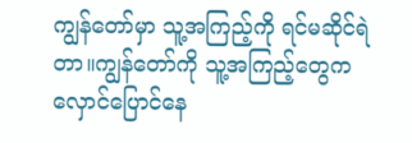ကျွန်တော်မှာ သူ့အကြည့်ကို ရင်မဆိုင်ရဲတာ။ကျွန်တော်ကို သူ့အကြည့်တွေက လှောင်ပြောင်နေ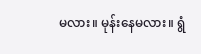မလား။ မုန်းနေမလား။ ရွံ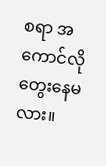စရာ အကောင်လို တွေးနေမလား။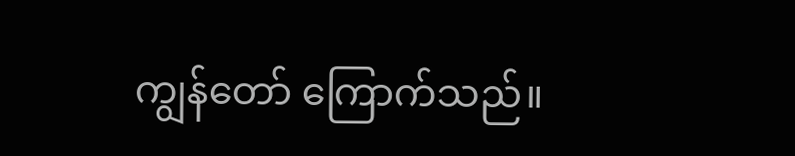ကျွန်တော် ကြောက်သည်။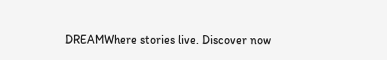DREAMWhere stories live. Discover now